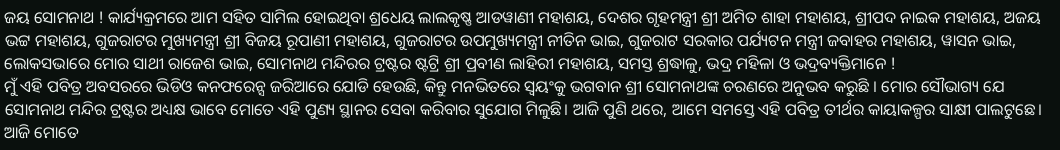ଜୟ ସୋମନାଥ ! କାର୍ଯ୍ୟକ୍ରମରେ ଆମ ସହିତ ସାମିଲ ହୋଇଥିବା ଶ୍ରଧେୟ ଲାଲକୃଷ୍ଣ ଆଡୱାଣୀ ମହାଶୟ, ଦେଶର ଗୃହମନ୍ତ୍ରୀ ଶ୍ରୀ ଅମିତ ଶାହା ମହାଶୟ, ଶ୍ରୀପଦ ନାଇକ ମହାଶୟ, ଅଜୟ ଭଟ୍ଟ ମହାଶୟ, ଗୁଜରାଟର ମୁଖ୍ୟମନ୍ତ୍ରୀ ଶ୍ରୀ ବିଜୟ ରୂପାଣୀ ମହାଶୟ, ଗୁଜରାଟର ଉପମୁଖ୍ୟମନ୍ତ୍ରୀ ନୀତିନ ଭାଇ, ଗୁଜରାଟ ସରକାର ପର୍ଯ୍ୟଟନ ମନ୍ତ୍ରୀ ଜବାହର ମହାଶୟ, ୱାସନ ଭାଇ, ଲୋକସଭାରେ ମୋର ସାଥୀ ରାଜେଶ ଭାଇ, ସୋମନାଥ ମନ୍ଦିରର ଟ୍ରଷ୍ଟର ଷ୍ଟଟ୍ରି ଶ୍ରୀ ପ୍ରବୀଣ ଲାହିରୀ ମହାଶୟ, ସମସ୍ତ ଶ୍ରଦ୍ଧାଳୁ, ଭଦ୍ର ମହିଳା ଓ ଭଦ୍ରବ୍ୟକ୍ତିମାନେ !
ମୁଁ ଏହି ପବିତ୍ର ଅବସରରେ ଭିଡିଓ କନଫରେନ୍ସ ଜରିଆରେ ଯୋଡି ହେଉଛି, କିନ୍ତୁ ମନଭିତରେ ସ୍ୱୟଂକୁ ଭଗବାନ ଶ୍ରୀ ସୋମନାଥଙ୍କ ଚରଣରେ ଅନୁଭବ କରୁଛି । ମୋର ସୌଭାଗ୍ୟ ଯେ ସୋମନାଥ ମନ୍ଦିର ଟ୍ରଷ୍ଟର ଅଧ୍ୟକ୍ଷ ଭାବେ ମୋତେ ଏହି ପୁଣ୍ୟ ସ୍ଥାନର ସେବା କରିବାର ସୁଯୋଗ ମିଳୁଛି। ଆଜି ପୁଣି ଥରେ, ଆମେ ସମସ୍ତେ ଏହି ପବିତ୍ର ତୀର୍ଥର କାୟାକଳ୍ପର ସାକ୍ଷୀ ପାଲଟୁଛେ। ଆଜି ମୋତେ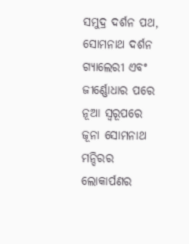ସମୁଦ୍ର ଦର୍ଶନ ପଥ, ସୋମନାଥ ଦର୍ଶନ ଗ୍ୟାଲେରୀ ଏବଂ ଜୀର୍ଣ୍ଣୋଧାର ପରେ ନୂଆ ସ୍ୱରୂପରେ ଜୂନା ସୋମନାଥ ମନ୍ଦିରର ଲୋକାର୍ପଣର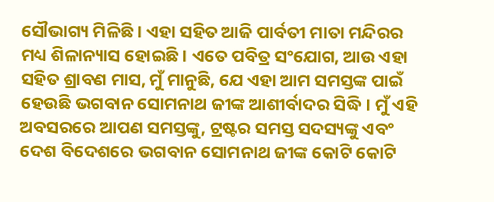ସୌଭାଗ୍ୟ ମିଳିଛି। ଏହା ସହିତ ଆଜି ପାର୍ବତୀ ମାତା ମନ୍ଦିରର ମଧ୍ୟ ଶିଳାନ୍ୟାସ ହୋଇଛି। ଏତେ ପବିତ୍ର ସଂଯୋଗ, ଆଉ ଏହା ସହିତ ଶ୍ରାବଣ ମାସ, ମୁଁ ମାନୁଛି, ଯେ ଏହା ଆମ ସମସ୍ତଙ୍କ ପାଇଁ ହେଉଛି ଭଗବାନ ସୋମନାଥ ଜୀଙ୍କ ଆଶୀର୍ବାଦର ସିଦ୍ଧି। ମୁଁ ଏହି ଅବସରରେ ଆପଣ ସମସ୍ତଙ୍କୁ, ଟ୍ରଷ୍ଟର ସମସ୍ତ ସଦସ୍ୟଙ୍କୁ ଏବଂ ଦେଶ ବିଦେଶରେ ଭଗବାନ ସୋମନାଥ ଜୀଙ୍କ କୋଟି କୋଟି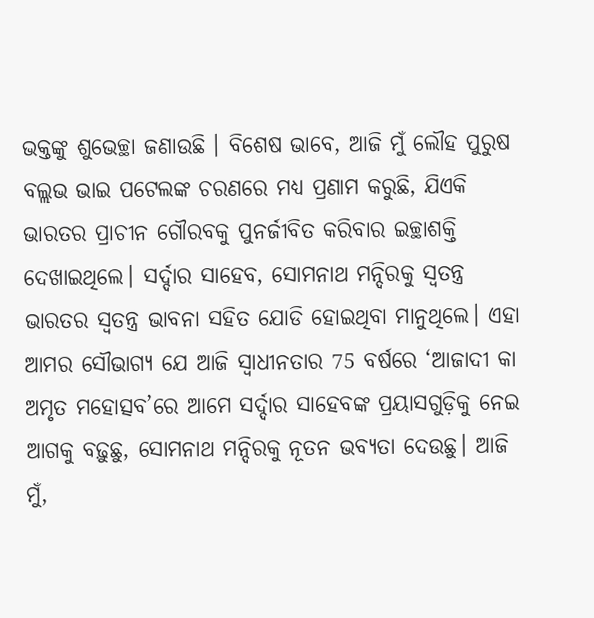ଭକ୍ତଙ୍କୁ ଶୁଭେଚ୍ଛା ଜଣାଉଛି । ବିଶେଷ ଭାବେ, ଆଜି ମୁଁ ଲୌହ ପୁରୁଷ ବଲ୍ଲଭ ଭାଇ ପଟେଲଙ୍କ ଚରଣରେ ମଧ୍ୟ ପ୍ରଣାମ କରୁଛି, ଯିଏକି ଭାରତର ପ୍ରାଚୀନ ଗୌରବକୁ ପୁନର୍ଜୀବିତ କରିବାର ଇଚ୍ଛାଶକ୍ତି ଦେଖାଇଥିଲେ। ସର୍ଦ୍ଦାର ସାହେବ, ସୋମନାଥ ମନ୍ଦିରକୁ ସ୍ୱତନ୍ତ୍ର ଭାରତର ସ୍ୱତନ୍ତ୍ର ଭାବନା ସହିତ ଯୋଡି ହୋଇଥିବା ମାନୁଥିଲେ। ଏହା ଆମର ସୌଭାଗ୍ୟ ଯେ ଆଜି ସ୍ୱାଧୀନତାର 75 ବର୍ଷରେ ‘ଆଜାଦୀ କା ଅମୃତ ମହୋତ୍ସବ’ରେ ଆମେ ସର୍ଦ୍ଦାର ସାହେବଙ୍କ ପ୍ରୟାସଗୁଡ଼ିକୁ ନେଇ ଆଗକୁ ବଢ଼ୁଛୁ, ସୋମନାଥ ମନ୍ଦିରକୁ ନୂତନ ଭବ୍ୟତା ଦେଉଛୁ। ଆଜି ମୁଁ,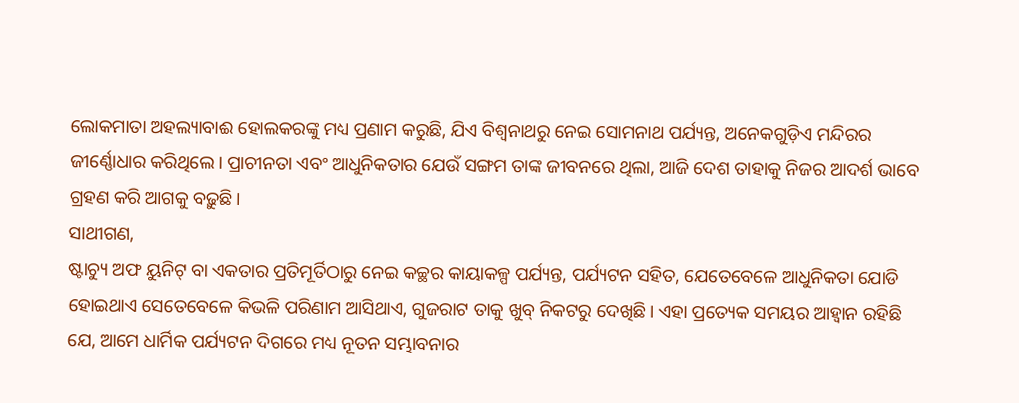ଲୋକମାତା ଅହଲ୍ୟାବାଈ ହୋଲକରଙ୍କୁ ମଧ୍ୟ ପ୍ରଣାମ କରୁଛି, ଯିଏ ବିଶ୍ୱନାଥରୁ ନେଇ ସୋମନାଥ ପର୍ଯ୍ୟନ୍ତ, ଅନେକଗୁଡ଼ିଏ ମନ୍ଦିରର ଜୀର୍ଣ୍ଣୋଧାର କରିଥିଲେ। ପ୍ରାଚୀନତା ଏବଂ ଆଧୁନିକତାର ଯେଉଁ ସଙ୍ଗମ ତାଙ୍କ ଜୀବନରେ ଥିଲା, ଆଜି ଦେଶ ତାହାକୁ ନିଜର ଆଦର୍ଶ ଭାବେ ଗ୍ରହଣ କରି ଆଗକୁ ବଢ଼ୁଛି।
ସାଥୀଗଣ,
ଷ୍ଟାଚ୍ୟୁ ଅଫ ୟୁନିଟ୍ ବା ଏକତାର ପ୍ରତିମୂର୍ତିଠାରୁ ନେଇ କଚ୍ଛର କାୟାକଳ୍ପ ପର୍ଯ୍ୟନ୍ତ, ପର୍ଯ୍ୟଟନ ସହିତ, ଯେତେବେଳେ ଆଧୁନିକତା ଯୋଡି ହୋଇଥାଏ ସେତେବେଳେ କିଭଳି ପରିଣାମ ଆସିଥାଏ, ଗୁଜରାଟ ତାକୁ ଖୁବ୍ ନିକଟରୁ ଦେଖିଛି। ଏହା ପ୍ରତ୍ୟେକ ସମୟର ଆହ୍ୱାନ ରହିଛି ଯେ, ଆମେ ଧାର୍ମିକ ପର୍ଯ୍ୟଟନ ଦିଗରେ ମଧ୍ୟ ନୂତନ ସମ୍ଭାବନାର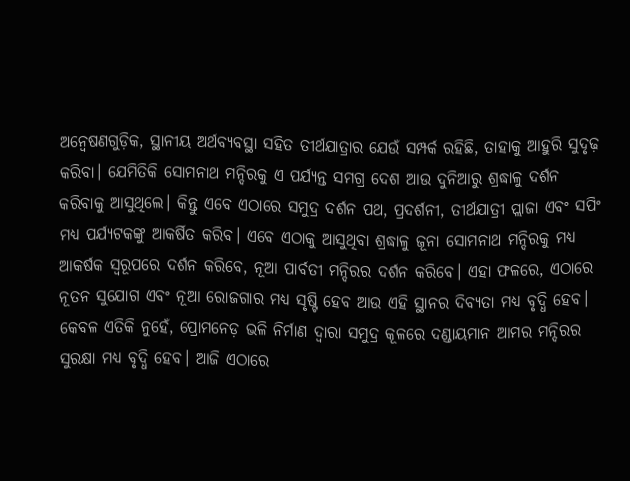ଅନ୍ୱେଷଣଗୁଡ଼ିକ, ସ୍ଥାନୀୟ ଅର୍ଥବ୍ୟବସ୍ଥା ସହିତ ତୀର୍ଥଯାତ୍ରାର ଯେଉଁ ସମ୍ପର୍କ ରହିଛି, ତାହାକୁ ଆହୁରି ସୁଦୃଢ଼ କରିବା। ଯେମିତିକି ସୋମନାଥ ମନ୍ଦିରକୁ ଏ ପର୍ଯ୍ୟନ୍ତ ସମଗ୍ର ଦେଶ ଆଉ ଦୁନିଆରୁ ଶ୍ରଦ୍ଧାଳୁ ଦର୍ଶନ କରିବାକୁ ଆସୁଥିଲେ। କିନ୍ତୁ ଏବେ ଏଠାରେ ସମୁଦ୍ର ଦର୍ଶନ ପଥ, ପ୍ରଦର୍ଶନୀ, ତୀର୍ଥଯାତ୍ରୀ ପ୍ଲାଜା ଏବଂ ସପିଂ ମଧ୍ୟ ପର୍ଯ୍ୟଟକଙ୍କୁ ଆକର୍ଷିତ କରିବ। ଏବେ ଏଠାକୁ ଆସୁଥିବା ଶ୍ରଦ୍ଧାଳୁ ଜୂନା ସୋମନାଥ ମନ୍ଦିରକୁ ମଧ୍ୟ ଆକର୍ଷକ ସ୍ୱରୂପରେ ଦର୍ଶନ କରିବେ, ନୂଆ ପାର୍ବତୀ ମନ୍ଦିରର ଦର୍ଶନ କରିବେ। ଏହା ଫଳରେ, ଏଠାରେ ନୂତନ ସୁଯୋଗ ଏବଂ ନୂଆ ରୋଜଗାର ମଧ୍ୟ ସୃଷ୍ଟି ହେବ ଆଉ ଏହି ସ୍ଥାନର ଦିବ୍ୟତା ମଧ୍ୟ ବୃଦ୍ଧି ହେବ। କେବଳ ଏତିକି ନୁହେଁ, ପ୍ରୋମନେଡ଼ ଭଳି ନିର୍ମାଣ ଦ୍ୱାରା ସମୁଦ୍ର କୂଳରେ ଦଣ୍ଡାୟମାନ ଆମର ମନ୍ଦିରର ସୁରକ୍ଷା ମଧ୍ୟ ବୃଦ୍ଧି ହେବ। ଆଜି ଏଠାରେ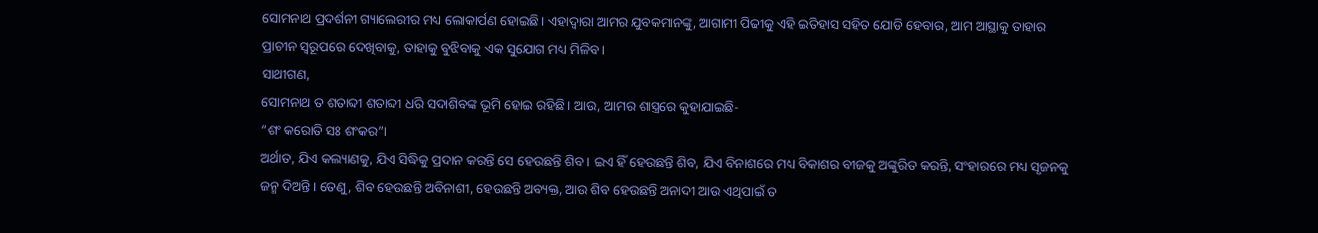ସୋମନାଥ ପ୍ରଦର୍ଶନୀ ଗ୍ୟାଲେରୀର ମଧ୍ୟ ଲୋକାର୍ପଣ ହୋଇଛି। ଏହାଦ୍ୱାରା ଆମର ଯୁବକମାନଙ୍କୁ, ଆଗାମୀ ପିଢୀକୁ ଏହି ଇତିହାସ ସହିତ ଯୋଡି ହେବାର, ଆମ ଆସ୍ଥାକୁ ତାହାର ପ୍ରାଚୀନ ସ୍ୱରୂପରେ ଦେଖିବାକୁ, ତାହାକୁ ବୁଝିବାକୁ ଏକ ସୁଯୋଗ ମଧ୍ୟ ମିଳିବ।
ସାଥୀଗଣ,
ସୋମନାଥ ତ ଶତାବ୍ଦୀ ଶତାବ୍ଦୀ ଧରି ସଦାଶିବଙ୍କ ଭୂମି ହୋଇ ରହିଛି। ଆଉ, ଆମର ଶାସ୍ତ୍ରରେ କୁହାଯାଇଛି-
“ଶଂ କରୋତି ସଃ ଶଂକର”।
ଅର୍ଥାତ, ଯିଏ କଲ୍ୟାଣକୁ, ଯିଏ ସିଦ୍ଧିକୁ ପ୍ରଦାନ କରନ୍ତି ସେ ହେଉଛନ୍ତି ଶିବ। ଇଏ ହିଁ ହେଉଛନ୍ତି ଶିବ, ଯିଏ ବିନାଶରେ ମଧ୍ୟ ବିକାଶର ବୀଜକୁ ଅଙ୍କୁରିତ କରନ୍ତି, ସଂହାରରେ ମଧ୍ୟ ସୃଜନକୁ ଜନ୍ମ ଦିଅନ୍ତି । ତେଣୁ, ଶିବ ହେଉଛନ୍ତି ଅବିନାଶୀ, ହେଉଛନ୍ତି ଅବ୍ୟକ୍ତ, ଆଉ ଶିବ ହେଉଛନ୍ତି ଅନାଦୀ ଆଉ ଏଥିପାଇଁ ତ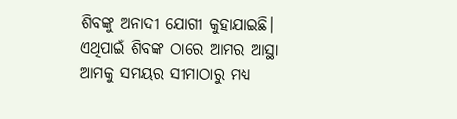ଶିବଙ୍କୁ ଅନାଦୀ ଯୋଗୀ କୁହାଯାଇଛି। ଏଥିପାଇଁ ଶିବଙ୍କ ଠାରେ ଆମର ଆସ୍ଥା ଆମକୁ ସମୟର ସୀମାଠାରୁ ମଧ୍ୟ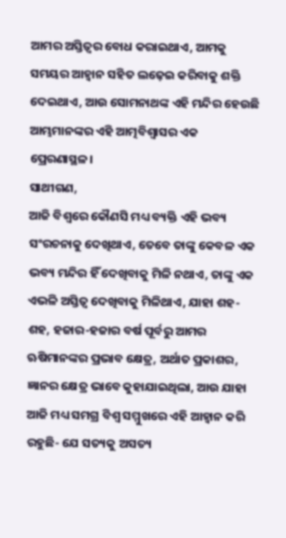ଆମର ଅସ୍ତିତ୍ୱର ବୋଧ କରାଇଥାଏ, ଆମକୁ ସମୟର ଆହ୍ୱାନ ସହିତ ଲଢ଼େଇ କରିବାକୁ ଶକ୍ତି ଦେଇଥାଏ, ଆଉ ସୋମନାଥଙ୍କ ଏହି ମନ୍ଦିର ହେଉଛି ଆମ୍ଭମାନଙ୍କର ଏହି ଆତ୍ମବିଶ୍ୱାସର ଏକ ପ୍ରେରଣାସ୍ଥଳ।
ସାଥୀଗଣ,
ଆଜି ବିଶ୍ୱରେ କୌଣସି ମଧ୍ୟ ବ୍ୟକ୍ତି ଏହି ଭବ୍ୟ ସଂରଚନାକୁ ଦେଖିଥାଏ, ତେବେ ତାଙ୍କୁ କେବଳ ଏକ ଭବ୍ୟ ମନ୍ଦିର ହିଁ ଦେଖିବାକୁ ମିଳି ନଥାଏ, ତାଙ୍କୁ ଏକ ଏଭଳି ଅସ୍ତିତ୍ୱ ଦେଖିବାକୁ ମିଳିଥାଏ, ଯାହା ଶହ-ଶହ, ହଜାର-ହଜାର ବର୍ଷ ପୂର୍ବରୁ ଆମର ଋଷିମାନଙ୍କର ପ୍ରଭାବ କ୍ଷେତ୍ର, ଅର୍ଥାତ ପ୍ରକାଶର, ଜ୍ଞାନର କ୍ଷେତ୍ର ଭାବେ କୁହାଯାଇଥିଲା, ଆଉ ଯାହା ଆଜି ମଧ୍ୟ ସମଗ୍ର ବିଶ୍ୱ ସମ୍ମୁଖରେ ଏହି ଆହ୍ୱାନ କରି ରହୁଛି- ଯେ ସତ୍ୟକୁ ଅସତ୍ୟ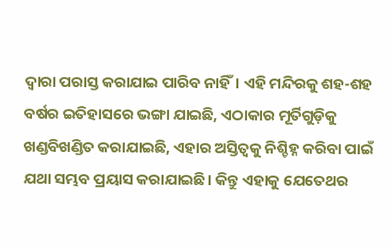ଦ୍ୱାରା ପରାସ୍ତ କରାଯାଇ ପାରିବ ନାହିଁ। ଏହି ମନ୍ଦିରକୁ ଶହ-ଶହ ବର୍ଷର ଇତିହାସରେ ଭଙ୍ଗା ଯାଇଛି, ଏଠାକାର ମୂର୍ତିଗୁଡ଼ିକୁ ଖଣ୍ଡବିଖଣ୍ଡିତ କରାଯାଇଛି, ଏହାର ଅସ୍ତିତ୍ୱକୁ ନିଶ୍ଚିହ୍ନ କରିବା ପାଇଁ ଯଥା ସମ୍ଭବ ପ୍ରୟାସ କରାଯାଇଛି। କିନ୍ତୁ ଏହାକୁ ଯେତେଥର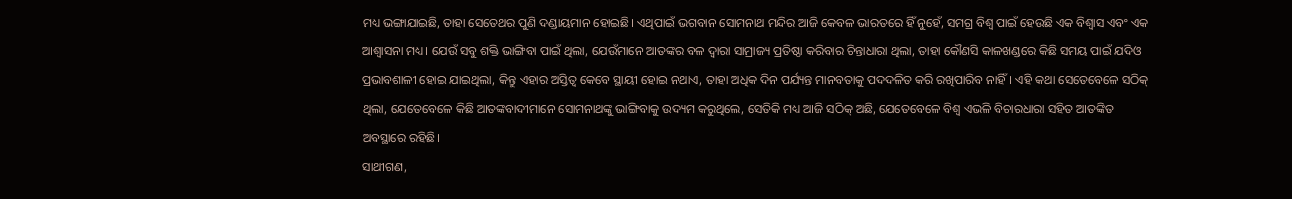ମଧ୍ୟ ଭଙ୍ଗାଯାଇଛି, ତାହା ସେତେଥର ପୁଣି ଦଣ୍ଡାୟମାନ ହୋଇଛି। ଏଥିପାଇଁ ଭଗବାନ ସୋମନାଥ ମନ୍ଦିର ଆଜି କେବଳ ଭାରତରେ ହିଁ ନୁହେଁ, ସମଗ୍ର ବିଶ୍ୱ ପାଇଁ ହେଉଛି ଏକ ବିଶ୍ୱାସ ଏବଂ ଏକ ଆଶ୍ୱାସନା ମଧ୍ୟ। ଯେଉଁ ସବୁ ଶକ୍ତି ଭାଙ୍ଗିବା ପାଇଁ ଥିଲା, ଯେଉଁମାନେ ଆତଙ୍କର ବଳ ଦ୍ୱାରା ସାମ୍ରାଜ୍ୟ ପ୍ରତିଷ୍ଠା କରିବାର ଚିନ୍ତାଧାରା ଥିଲା, ତାହା କୌଣସି କାଳଖଣ୍ଡରେ କିଛି ସମୟ ପାଇଁ ଯଦିଓ ପ୍ରଭାବଶାଳୀ ହୋଇ ଯାଇଥିଲା, କିନ୍ତୁ ଏହାର ଅସ୍ତିତ୍ୱ କେବେ ସ୍ଥାୟୀ ହୋଇ ନଥାଏ, ତାହା ଅଧିକ ଦିନ ପର୍ଯ୍ୟନ୍ତ ମାନବତାକୁ ପଦଦଳିତ କରି ରଖିପାରିବ ନାହିଁ। ଏହି କଥା ସେତେବେଳେ ସଠିକ୍ ଥିଲା, ଯେତେବେଳେ କିଛି ଆତଙ୍କବାଦୀମାନେ ସୋମନାଥଙ୍କୁ ଭାଙ୍ଗିବାକୁ ଉଦ୍ୟମ କରୁଥିଲେ, ସେତିକି ମଧ୍ୟ ଆଜି ସଠିକ୍ ଅଛି, ଯେତେବେଳେ ବିଶ୍ୱ ଏଭଳି ବିଚାରଧାରା ସହିତ ଆତଙ୍କିତ ଅବସ୍ଥାରେ ରହିଛି।
ସାଥୀଗଣ,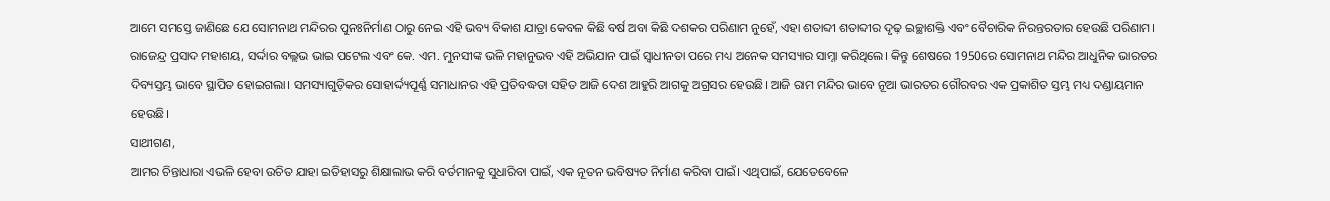ଆମେ ସମସ୍ତେ ଜାଣିଛେ ଯେ ସୋମନାଥ ମନ୍ଦିରର ପୁନଃନିର୍ମାଣ ଠାରୁ ନେଇ ଏହି ଭବ୍ୟ ବିକାଶ ଯାତ୍ରା କେବଳ କିଛି ବର୍ଷ ଅବା କିଛି ଦଶକର ପରିଣାମ ନୁହେଁ, ଏହା ଶତାବ୍ଦୀ ଶତାବ୍ଦୀର ଦୃଢ଼ ଇଚ୍ଛାଶକ୍ତି ଏବଂ ବୈଚାରିକ ନିରନ୍ତରତାର ହେଉଛି ପରିଣାମ। ରାଜେନ୍ଦ୍ର ପ୍ରସାଦ ମହାଶୟ, ସର୍ଦ୍ଦାର ବଲ୍ଲଭ ଭାଇ ପଟେଲ ଏବଂ କେ. ଏମ. ମୁନସୀଙ୍କ ଭଳି ମହାନୁଭବ ଏହି ଅଭିଯାନ ପାଇଁ ସ୍ୱାଧୀନତା ପରେ ମଧ୍ୟ ଅନେକ ସମସ୍ୟାର ସାମ୍ନା କରିଥିଲେ। କିନ୍ତୁ ଶେଷରେ 1950ରେ ସୋମନାଥ ମନ୍ଦିର ଆଧୁନିକ ଭାରତର ଦିବ୍ୟସ୍ତମ୍ଭ ଭାବେ ସ୍ଥାପିତ ହୋଇଗଲା। ସମସ୍ୟାଗୁଡ଼ିକର ସୋହାର୍ଦ୍ଦ୍ୟପୂର୍ଣ୍ଣ ସମାଧାନର ଏହି ପ୍ରତିବଦ୍ଧତା ସହିତ ଆଜି ଦେଶ ଆହୁରି ଆଗକୁ ଅଗ୍ରସର ହେଉଛି। ଆଜି ରାମ ମନ୍ଦିର ଭାବେ ନୂଆ ଭାରତର ଗୌରବର ଏକ ପ୍ରକାଶିତ ସ୍ତମ୍ଭ ମଧ୍ୟ ଦଣ୍ଡାୟମାନ ହେଉଛି।
ସାଥୀଗଣ,
ଆମର ଚିନ୍ତାଧାରା ଏଭଳି ହେବା ଉଚିତ ଯାହା ଇତିହାସରୁ ଶିକ୍ଷାଲାଭ କରି ବର୍ତମାନକୁ ସୁଧାରିବା ପାଇଁ, ଏକ ନୂତନ ଭବିଷ୍ୟତ ନିର୍ମାଣ କରିବା ପାଇଁ। ଏଥିପାଇଁ, ଯେତେବେଳେ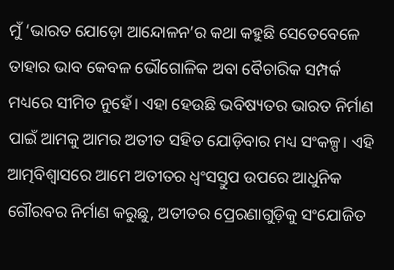ମୁଁ ‘ଭାରତ ଯୋଡ଼ୋ ଆନ୍ଦୋଳନ’ର କଥା କହୁଛି ସେତେବେଳେ ତାହାର ଭାବ କେବଳ ଭୌଗୋଳିକ ଅବା ବୈଚାରିକ ସମ୍ପର୍କ ମଧ୍ୟରେ ସୀମିତ ନୁହେଁ। ଏହା ହେଉଛି ଭବିଷ୍ୟତର ଭାରତ ନିର୍ମାଣ ପାଇଁ ଆମକୁ ଆମର ଅତୀତ ସହିତ ଯୋଡ଼ିବାର ମଧ୍ୟ ସଂକଳ୍ପ। ଏହି ଆତ୍ମବିଶ୍ୱାସରେ ଆମେ ଅତୀତର ଧ୍ୱଂସସ୍ତୁପ ଉପରେ ଆଧୁନିକ ଗୌରବର ନିର୍ମାଣ କରୁଛୁ, ଅତୀତର ପ୍ରେରଣାଗୁଡ଼ିକୁ ସଂଯୋଜିତ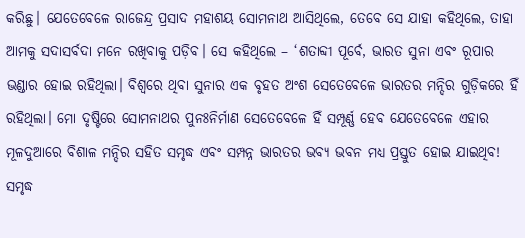କରିଛୁ। ଯେତେବେଳେ ରାଜେନ୍ଦ୍ର ପ୍ରସାଦ ମହାଶୟ ସୋମନାଥ ଆସିଥିଲେ, ତେବେ ସେ ଯାହା କହିଥିଲେ, ତାହା ଆମକୁ ସଦାସର୍ବଦା ମନେ ରଖିବାକୁ ପଡ଼ିବ। ସେ କହିଥିଲେ – ‘ଶତାବ୍ଦୀ ପୂର୍ବେ, ଭାରତ ସୁନା ଏବଂ ରୂପାର ଭଣ୍ଡାର ହୋଇ ରହିଥିଲା। ବିଶ୍ୱରେ ଥିବା ସୁନାର ଏକ ବୃହତ ଅଂଶ ସେତେବେଳେ ଭାରତର ମନ୍ଦିର ଗୁଡ଼ିକରେ ହିଁ ରହିଥିଲା। ମୋ ଦୃଷ୍ଟିରେ ସୋମନାଥର ପୁନଃନିର୍ମାଣ ସେତେବେଳେ ହିଁ ସମ୍ପୂର୍ଣ୍ଣ ହେବ ଯେତେବେଳେ ଏହାର ମୂଳଦୁଆରେ ବିଶାଳ ମନ୍ଦିର ସହିତ ସମୃଦ୍ଧ ଏବଂ ସମ୍ପନ୍ନ ଭାରତର ଭବ୍ୟ ଭବନ ମଧ୍ୟ ପ୍ରସ୍ତୁତ ହୋଇ ଯାଇଥିବ! ସମୃଦ୍ଧ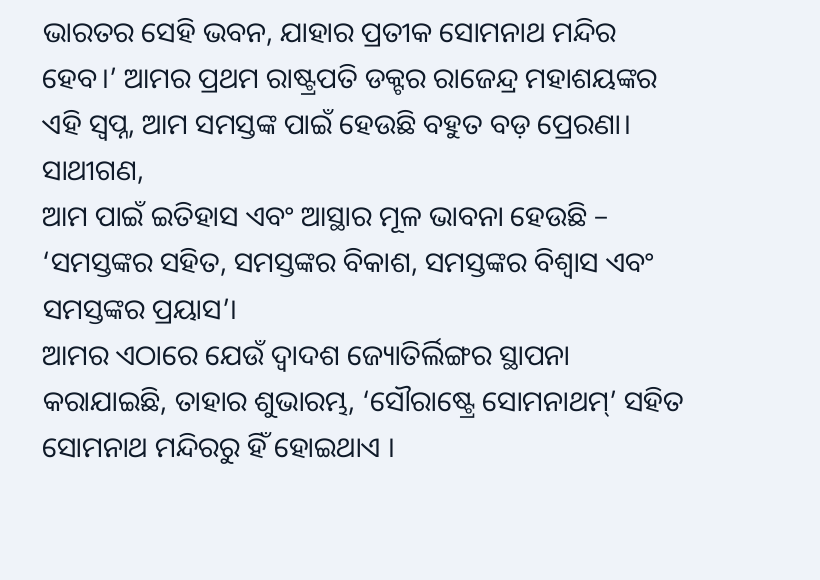ଭାରତର ସେହି ଭବନ, ଯାହାର ପ୍ରତୀକ ସୋମନାଥ ମନ୍ଦିର ହେବ।’ ଆମର ପ୍ରଥମ ରାଷ୍ଟ୍ରପତି ଡକ୍ଟର ରାଜେନ୍ଦ୍ର ମହାଶୟଙ୍କର ଏହି ସ୍ୱପ୍ନ, ଆମ ସମସ୍ତଙ୍କ ପାଇଁ ହେଉଛି ବହୁତ ବଡ଼ ପ୍ରେରଣା।
ସାଥୀଗଣ,
ଆମ ପାଇଁ ଇତିହାସ ଏବଂ ଆସ୍ଥାର ମୂଳ ଭାବନା ହେଉଛି – ‘ସମସ୍ତଙ୍କର ସହିତ, ସମସ୍ତଙ୍କର ବିକାଶ, ସମସ୍ତଙ୍କର ବିଶ୍ୱାସ ଏବଂ ସମସ୍ତଙ୍କର ପ୍ରୟାସ’।
ଆମର ଏଠାରେ ଯେଉଁ ଦ୍ୱାଦଶ ଜ୍ୟୋତିର୍ଲିଙ୍ଗର ସ୍ଥାପନା କରାଯାଇଛି, ତାହାର ଶୁଭାରମ୍ଭ, ‘ସୌରାଷ୍ଟ୍ରେ ସୋମନାଥମ୍’ ସହିତ ସୋମନାଥ ମନ୍ଦିରରୁ ହିଁ ହୋଇଥାଏ ।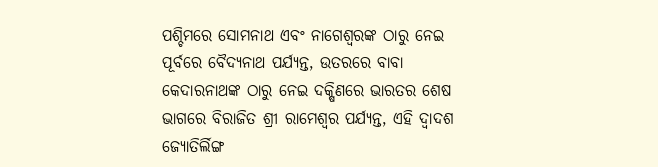ପଶ୍ଚିମରେ ସୋମନାଥ ଏବଂ ନାଗେଶ୍ୱରଙ୍କ ଠାରୁ ନେଇ ପୂର୍ବରେ ବୈଦ୍ୟନାଥ ପର୍ଯ୍ୟନ୍ତ, ଉତରରେ ବାବା କେଦାରନାଥଙ୍କ ଠାରୁ ନେଇ ଦକ୍ଷିଣରେ ଭାରତର ଶେଷ ଭାଗରେ ବିରାଜିତ ଶ୍ରୀ ରାମେଶ୍ୱର ପର୍ଯ୍ୟନ୍ତ, ଏହି ଦ୍ୱାଦଶ ଜ୍ୟୋତିର୍ଲିଙ୍ଗ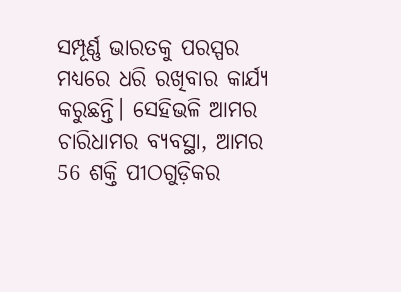ସମ୍ପୂର୍ଣ୍ଣ ଭାରତକୁ ପରସ୍ପର ମଧ୍ୟରେ ଧରି ରଖିବାର କାର୍ଯ୍ୟ କରୁଛନ୍ତି। ସେହିଭଳି ଆମର ଚାରିଧାମର ବ୍ୟବସ୍ଥା, ଆମର 56 ଶକ୍ତି ପୀଠଗୁଡ଼ିକର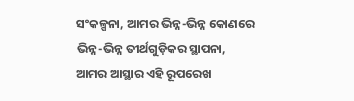ସଂକଳ୍ପନା, ଆମର ଭିନ୍ନ-ଭିନ୍ନ କୋଣରେ ଭିନ୍ନ-ଭିନ୍ନ ତୀର୍ଥଗୁଡ଼ିକର ସ୍ଥାପନା, ଆମର ଆସ୍ଥାର ଏହି ରୂପରେଖ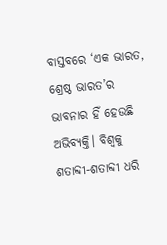ବାସ୍ତବରେ ‘ଏକ ଭାରତ, ଶ୍ରେଷ୍ଠ ଭାରତ’ର ଭାବନାର ହିଁ ହେଉଛି ଅଭିବ୍ୟକ୍ତି। ବିଶ୍ୱକୁ ଶତାବ୍ଦୀ-ଶତାବ୍ଦୀ ଧରି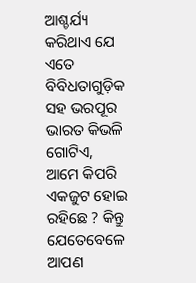ଆଶ୍ଚର୍ଯ୍ୟ କରିଥାଏ ଯେ ଏତେ ବିବିଧତାଗୁଡ଼ିକ ସହ ଭରପୂର ଭାରତ କିଭଳି ଗୋଟିଏ, ଆମେ କିପରି ଏକଜୁଟ ହୋଇ ରହିଛେ ? କିନ୍ତୁ ଯେତେବେଳେ ଆପଣ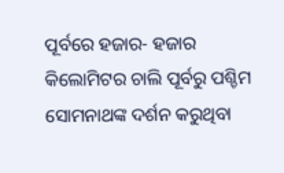ପୂର୍ବରେ ହଜାର- ହଜାର କିଲୋମିଟର ଚାଲି ପୂର୍ବରୁ ପଶ୍ଚିମ ସୋମନାଥଙ୍କ ଦର୍ଶନ କରୁଥିବା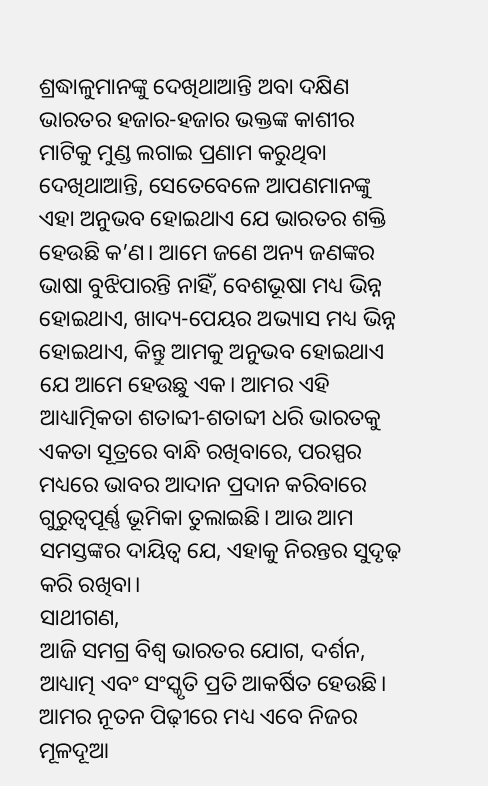ଶ୍ରଦ୍ଧାଳୁମାନଙ୍କୁ ଦେଖିଥାଆନ୍ତି ଅବା ଦକ୍ଷିଣ ଭାରତର ହଜାର-ହଜାର ଭକ୍ତଙ୍କ କାଶୀର ମାଟିକୁ ମୁଣ୍ଡ ଲଗାଇ ପ୍ରଣାମ କରୁଥିବା ଦେଖିଥାଆନ୍ତି, ସେତେବେଳେ ଆପଣମାନଙ୍କୁ ଏହା ଅନୁଭବ ହୋଇଥାଏ ଯେ ଭାରତର ଶକ୍ତି ହେଉଛି କ’ଣ। ଆମେ ଜଣେ ଅନ୍ୟ ଜଣଙ୍କର ଭାଷା ବୁଝିପାରନ୍ତି ନାହିଁ, ବେଶଭୂଷା ମଧ୍ୟ ଭିନ୍ନ ହୋଇଥାଏ, ଖାଦ୍ୟ-ପେୟର ଅଭ୍ୟାସ ମଧ୍ୟ ଭିନ୍ନ ହୋଇଥାଏ, କିନ୍ତୁ ଆମକୁ ଅନୁଭବ ହୋଇଥାଏ ଯେ ଆମେ ହେଉଛୁ ଏକ। ଆମର ଏହି ଆଧ୍ୟାତ୍ମିକତା ଶତାବ୍ଦୀ-ଶତାବ୍ଦୀ ଧରି ଭାରତକୁ ଏକତା ସୂତ୍ରରେ ବାନ୍ଧି ରଖିବାରେ, ପରସ୍ପର ମଧ୍ୟରେ ଭାବର ଆଦାନ ପ୍ରଦାନ କରିବାରେ ଗୁରୁତ୍ୱପୂର୍ଣ୍ଣ ଭୂମିକା ତୁଲାଇଛି। ଆଉ ଆମ ସମସ୍ତଙ୍କର ଦାୟିତ୍ୱ ଯେ, ଏହାକୁ ନିରନ୍ତର ସୁଦୃଢ଼ କରି ରଖିବା।
ସାଥୀଗଣ,
ଆଜି ସମଗ୍ର ବିଶ୍ୱ ଭାରତର ଯୋଗ, ଦର୍ଶନ, ଆଧ୍ୟାତ୍ମ ଏବଂ ସଂସ୍କୃତି ପ୍ରତି ଆକର୍ଷିତ ହେଉଛି। ଆମର ନୂତନ ପିଢ଼ୀରେ ମଧ୍ୟ ଏବେ ନିଜର ମୂଳଦୂଆ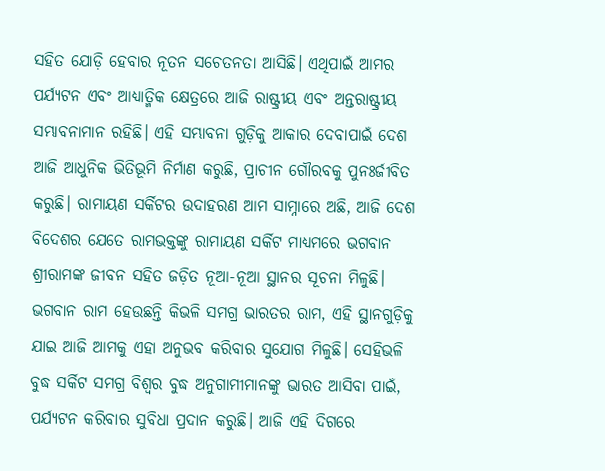ସହିତ ଯୋଡ଼ି ହେବାର ନୂତନ ସଚେତନତା ଆସିଛି। ଏଥିପାଇଁ ଆମର ପର୍ଯ୍ୟଟନ ଏବଂ ଆଧ୍ୟାତ୍ମିକ କ୍ଷେତ୍ରରେ ଆଜି ରାଷ୍ଟ୍ରୀୟ ଏବଂ ଅନ୍ତରାଷ୍ଟ୍ରୀୟ ସମ୍ଭାବନାମାନ ରହିଛି। ଏହି ସମ୍ଭାବନା ଗୁଡ଼ିକୁ ଆକାର ଦେବାପାଇଁ ଦେଶ ଆଜି ଆଧୁନିକ ଭିତିଭୂମି ନିର୍ମାଣ କରୁଛି, ପ୍ରାଚୀନ ଗୌରବକୁ ପୁନଃର୍ଜୀବିତ କରୁଛି। ରାମାୟଣ ସର୍କିଟର ଉଦାହରଣ ଆମ ସାମ୍ନାରେ ଅଛି, ଆଜି ଦେଶ ବିଦେଶର ଯେତେ ରାମଭକ୍ତଙ୍କୁ ରାମାୟଣ ସର୍କିଟ ମାଧ୍ୟମରେ ଭଗବାନ ଶ୍ରୀରାମଙ୍କ ଜୀବନ ସହିତ ଜଡ଼ିତ ନୂଆ-ନୂଆ ସ୍ଥାନର ସୂଚନା ମିଳୁଛି। ଭଗବାନ ରାମ ହେଉଛନ୍ତି କିଭଳି ସମଗ୍ର ଭାରତର ରାମ, ଏହି ସ୍ଥାନଗୁଡ଼ିକୁ ଯାଇ ଆଜି ଆମକୁ ଏହା ଅନୁଭବ କରିବାର ସୁଯୋଗ ମିଳୁଛି। ସେହିଭଳି ବୁଦ୍ଧ ସର୍କିଟ ସମଗ୍ର ବିଶ୍ୱର ବୁଦ୍ଧ ଅନୁଗାମୀମାନଙ୍କୁ ଭାରତ ଆସିବା ପାଇଁ, ପର୍ଯ୍ୟଟନ କରିବାର ସୁବିଧା ପ୍ରଦାନ କରୁଛି। ଆଜି ଏହି ଦିଗରେ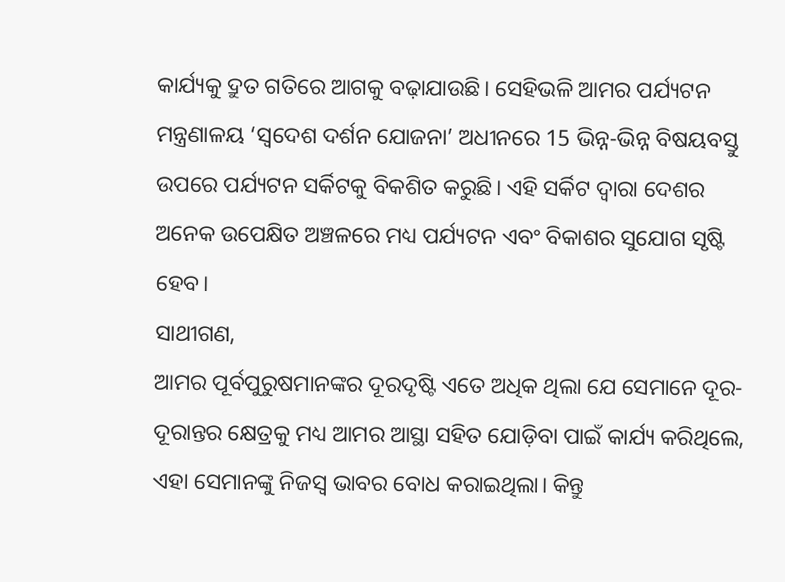କାର୍ଯ୍ୟକୁ ଦ୍ରୁତ ଗତିରେ ଆଗକୁ ବଢ଼ାଯାଉଛି। ସେହିଭଳି ଆମର ପର୍ଯ୍ୟଟନ ମନ୍ତ୍ରଣାଳୟ ‘ସ୍ୱଦେଶ ଦର୍ଶନ ଯୋଜନା’ ଅଧୀନରେ 15 ଭିନ୍ନ-ଭିନ୍ନ ବିଷୟବସ୍ତୁ ଉପରେ ପର୍ଯ୍ୟଟନ ସର୍କିଟକୁ ବିକଶିତ କରୁଛି। ଏହି ସର୍କିଟ ଦ୍ୱାରା ଦେଶର ଅନେକ ଉପେକ୍ଷିତ ଅଞ୍ଚଳରେ ମଧ୍ୟ ପର୍ଯ୍ୟଟନ ଏବଂ ବିକାଶର ସୁଯୋଗ ସୃଷ୍ଟି ହେବ।
ସାଥୀଗଣ,
ଆମର ପୂର୍ବପୁରୁଷମାନଙ୍କର ଦୂରଦୃଷ୍ଟି ଏତେ ଅଧିକ ଥିଲା ଯେ ସେମାନେ ଦୂର-ଦୂରାନ୍ତର କ୍ଷେତ୍ରକୁ ମଧ୍ୟ ଆମର ଆସ୍ଥା ସହିତ ଯୋଡ଼ିବା ପାଇଁ କାର୍ଯ୍ୟ କରିଥିଲେ, ଏହା ସେମାନଙ୍କୁ ନିଜସ୍ୱ ଭାବର ବୋଧ କରାଇଥିଲା। କିନ୍ତୁ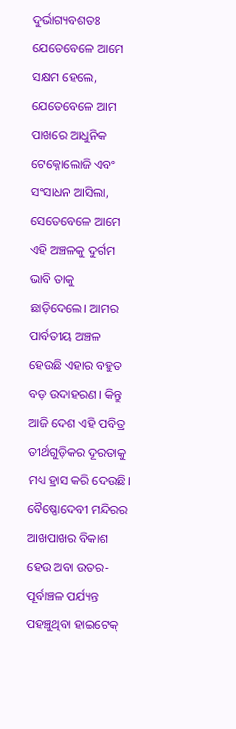ଦୁର୍ଭାଗ୍ୟବଶତଃ ଯେତେବେଳେ ଆମେ ସକ୍ଷମ ହେଲେ, ଯେତେବେଳେ ଆମ ପାଖରେ ଆଧୁନିକ ଟେକ୍ନୋଲୋଜି ଏବଂ ସଂସାଧନ ଆସିଲା, ସେତେବେଳେ ଆମେ ଏହି ଅଞ୍ଚଳକୁ ଦୁର୍ଗମ ଭାବି ତାକୁ ଛାଡ଼ିଦେଲେ। ଆମର ପାର୍ବତୀୟ ଅଞ୍ଚଳ ହେଉଛି ଏହାର ବହୁତ ବଡ଼ ଉଦାହରଣ। କିନ୍ତୁ ଆଜି ଦେଶ ଏହି ପବିତ୍ର ତୀର୍ଥଗୁଡ଼ିକର ଦୂରତାକୁ ମଧ୍ୟ ହ୍ରାସ କରି ଦେଉଛି। ବୈଷ୍ଣୋଦେବୀ ମନ୍ଦିରର ଆଖପାଖର ବିକାଶ ହେଉ ଅବା ଉତର-ପୂର୍ବାଞ୍ଚଳ ପର୍ଯ୍ୟନ୍ତ ପହଞ୍ଚୁଥିବା ହାଇଟେକ୍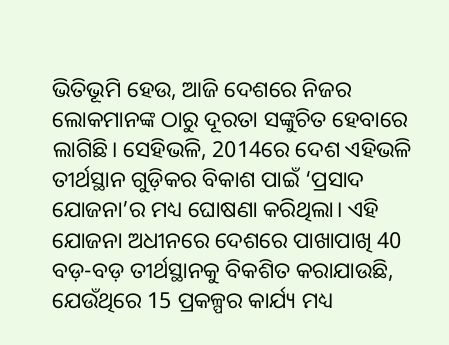ଭିତିଭୂମି ହେଉ, ଆଜି ଦେଶରେ ନିଜର ଲୋକମାନଙ୍କ ଠାରୁ ଦୂରତା ସଙ୍କୁଚିତ ହେବାରେ ଲାଗିଛି। ସେହିଭଳି, 2014ରେ ଦେଶ ଏହିଭଳି ତୀର୍ଥସ୍ଥାନ ଗୁଡ଼ିକର ବିକାଶ ପାଇଁ ‘ପ୍ରସାଦ ଯୋଜନା’ର ମଧ୍ୟ ଘୋଷଣା କରିଥିଲା। ଏହି ଯୋଜନା ଅଧୀନରେ ଦେଶରେ ପାଖାପାଖି 40 ବଡ଼-ବଡ଼ ତୀର୍ଥସ୍ଥାନକୁ ବିକଶିତ କରାଯାଉଛି, ଯେଉଁଥିରେ 15 ପ୍ରକଳ୍ପର କାର୍ଯ୍ୟ ମଧ୍ୟ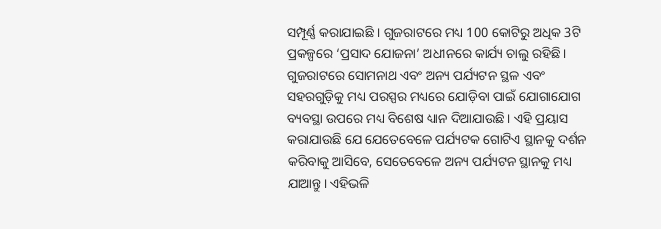ସମ୍ପୂର୍ଣ୍ଣ କରାଯାଇଛି । ଗୁଜରାଟରେ ମଧ୍ୟ 100 କୋଟିରୁ ଅଧିକ 3ଟି ପ୍ରକଳ୍ପରେ ‘ପ୍ରସାଦ ଯୋଜନା’ ଅଧୀନରେ କାର୍ଯ୍ୟ ଚାଲୁ ରହିଛି। ଗୁଜରାଟରେ ସୋମନାଥ ଏବଂ ଅନ୍ୟ ପର୍ଯ୍ୟଟନ ସ୍ଥଳ ଏବଂ ସହରଗୁଡ଼ିକୁ ମଧ୍ୟ ପରସ୍ପର ମଧ୍ୟରେ ଯୋଡ଼ିବା ପାଇଁ ଯୋଗାଯୋଗ ବ୍ୟବସ୍ଥା ଉପରେ ମଧ୍ୟ ବିଶେଷ ଧ୍ୟାନ ଦିଆଯାଉଛି। ଏହି ପ୍ରୟାସ କରାଯାଉଛି ଯେ ଯେତେବେଳେ ପର୍ଯ୍ୟଟକ ଗୋଟିଏ ସ୍ଥାନକୁ ଦର୍ଶନ କରିବାକୁ ଆସିବେ, ସେତେବେଳେ ଅନ୍ୟ ପର୍ଯ୍ୟଟନ ସ୍ଥାନକୁ ମଧ୍ୟ ଯାଆନ୍ତୁ। ଏହିଭଳି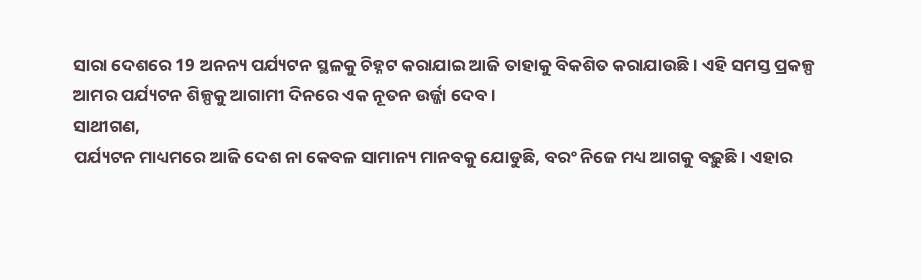ସାରା ଦେଶରେ 19 ଅନନ୍ୟ ପର୍ଯ୍ୟଟନ ସ୍ଥଳକୁ ଚିହ୍ନଟ କରାଯାଇ ଆଜି ତାହାକୁ ବିକଶିତ କରାଯାଉଛି। ଏହି ସମସ୍ତ ପ୍ରକଳ୍ପ ଆମର ପର୍ଯ୍ୟଟନ ଶିଳ୍ପକୁ ଆଗାମୀ ଦିନରେ ଏକ ନୂତନ ଉର୍ଜ୍ଜା ଦେବ।
ସାଥୀଗଣ,
ପର୍ଯ୍ୟଟନ ମାଧ୍ୟମରେ ଆଜି ଦେଶ ନା କେବଳ ସାମାନ୍ୟ ମାନବକୁ ଯୋଡୁଛି, ବରଂ ନିଜେ ମଧ୍ୟ ଆଗକୁ ବଢ଼ୁଛି। ଏହାର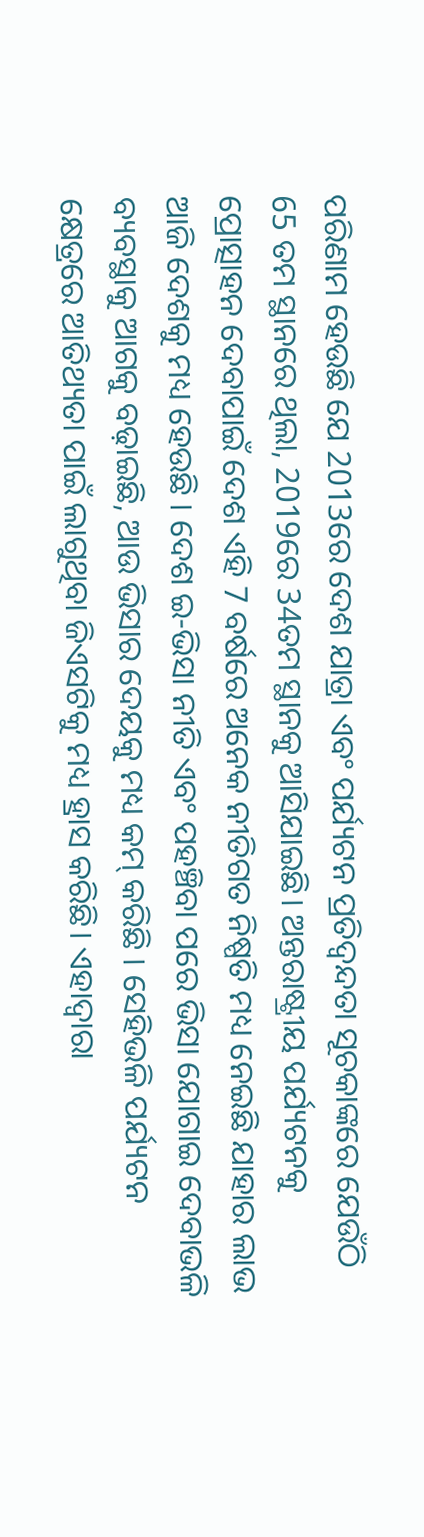ପରିଣାମ ହେଉଛି ଯେ 2013ରେ ଦେଶ ଯାତ୍ରା ଏବଂ ପର୍ଯ୍ୟଟନ ପ୍ରତିଦ୍ୱନ୍ଦତା ସୂଚକାଙ୍କରେ ଯେଉଁଠି 65 ତମ ସ୍ଥାନରେ ଥିଲା, 2019ରେ 34ତମ ସ୍ଥାନକୁ ଆସିଯାଇଛି। ଅନ୍ତରାଷ୍ଟ୍ରୀୟ ପର୍ଯ୍ୟଟନକୁ ପ୍ରୋତ୍ସାହନ ଦେବାପାଇଁ ଦେଶ ଏହି 7 ବର୍ଷରେ ଅନେକ ନୀତିଗତ ନିଷ୍ପତି ମଧ୍ୟ ନେଇଛି ଯାହାର ଲାଭ ଆଜି ଦେଶକୁ ମଧ୍ୟ ହେଉଛି । ଦେଶ ଇ-ଭିସା ନୀତି ଏବଂ ପହଞ୍ଚିବା ପରେ ଭିସା ଯୋଗାଇ ଦେବାଭଳି ବ୍ୟବସ୍ଥାକୁ ଆଗକୁ ବଢ଼ାଇଛି, ଆଉ ଭିସାର ଦେୟକୁ ମଧ୍ୟ କମ୍ କରିଛି । ସେହିଭଳି ପର୍ଯ୍ୟଟନ କ୍ଷେତ୍ରରେ ଆତିଥ୍ୟତା ପାଇଁ ଲାଗୁଥିବା ଜିଏସଟିକୁ ମଧ୍ୟ ହ୍ରାସ କରିଛି। ଏହାଦ୍ୱାରା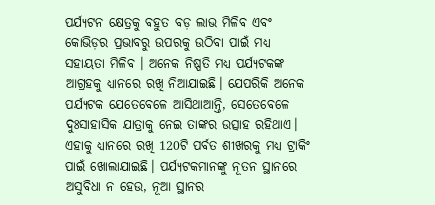ପର୍ଯ୍ୟଟନ କ୍ଷେତ୍ରକୁ ବହୁତ ବଡ଼ ଲାଭ ମିଳିବ ଏବଂ କୋଭିଡ଼ର ପ୍ରଭାବରୁ ଉପରକୁ ଉଠିବା ପାଇଁ ମଧ୍ୟ ସହାୟତା ମିଳିବ । ଅନେକ ନିଷ୍ପତି ମଧ୍ୟ ପର୍ଯ୍ୟଟକଙ୍କ ଆଗ୍ରହକୁ ଧ୍ୟାନରେ ରଖି ନିଆଯାଇଛି। ଯେପରିକି ଅନେକ ପର୍ଯ୍ୟଟକ ଯେତେବେଳେ ଆସିଥାଆନ୍ତି, ସେତେବେଳେ ଦୁଃସାହାସିକ ଯାତ୍ରାକୁ ନେଇ ତାଙ୍କର ଉତ୍ସାହ ରହିଥାଏ। ଏହାକୁ ଧ୍ୟାନରେ ରଖି 120ଟି ପର୍ବତ ଶୀଖରକୁ ମଧ୍ୟ ଟ୍ରାକିଂ ପାଇଁ ଖୋଲାଯାଇଛି। ପର୍ଯ୍ୟଟକମାନଙ୍କୁ ନୂତନ ସ୍ଥାନରେ ଅସୁବିଧା ନ ହେଉ, ନୂଆ ସ୍ଥାନର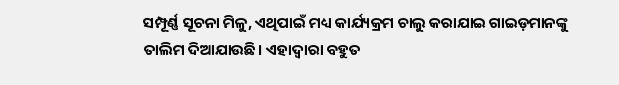ସମ୍ପୂର୍ଣ୍ଣ ସୂଚନା ମିଳୁ, ଏଥିପାଇଁ ମଧ୍ୟ କାର୍ଯ୍ୟକ୍ରମ ଚାଲୁ କରାଯାଇ ଗାଇଡ଼ମାନଙ୍କୁ ତାଲିମ ଦିଆଯାଉଛି। ଏହାଦ୍ୱାରା ବହୁତ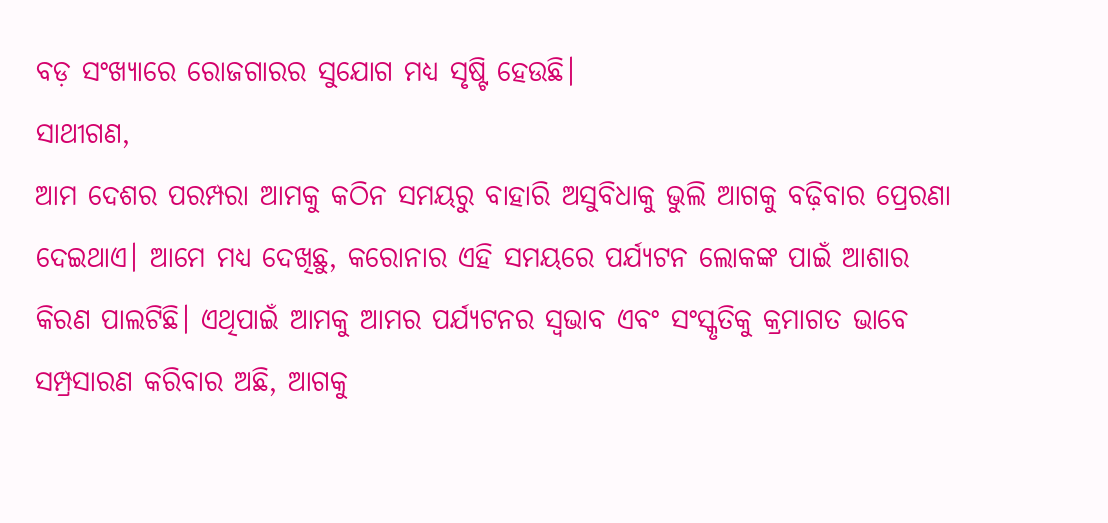ବଡ଼ ସଂଖ୍ୟାରେ ରୋଜଗାରର ସୁଯୋଗ ମଧ୍ୟ ସୃଷ୍ଟି ହେଉଛି।
ସାଥୀଗଣ,
ଆମ ଦେଶର ପରମ୍ପରା ଆମକୁ କଠିନ ସମୟରୁ ବାହାରି ଅସୁବିଧାକୁ ଭୁଲି ଆଗକୁ ବଢ଼ିବାର ପ୍ରେରଣା ଦେଇଥାଏ। ଆମେ ମଧ୍ୟ ଦେଖିଛୁ, କରୋନାର ଏହି ସମୟରେ ପର୍ଯ୍ୟଟନ ଲୋକଙ୍କ ପାଇଁ ଆଶାର କିରଣ ପାଲଟିଛି। ଏଥିପାଇଁ ଆମକୁ ଆମର ପର୍ଯ୍ୟଟନର ସ୍ୱଭାବ ଏବଂ ସଂସ୍କୃତିକୁ କ୍ରମାଗତ ଭାବେ ସମ୍ପ୍ରସାରଣ କରିବାର ଅଛି, ଆଗକୁ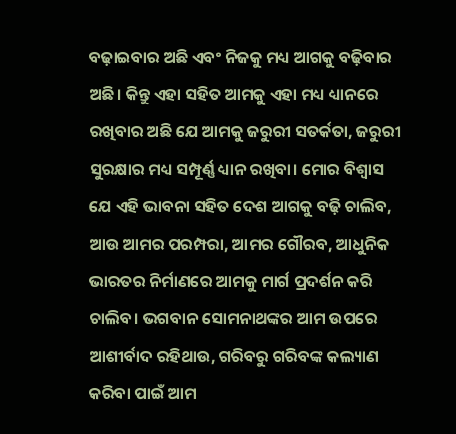ବଢ଼ାଇବାର ଅଛି ଏବଂ ନିଜକୁ ମଧ୍ୟ ଆଗକୁ ବଢ଼ିବାର ଅଛି। କିନ୍ତୁ ଏହା ସହିତ ଆମକୁ ଏହା ମଧ୍ୟ ଧ୍ୟାନରେ ରଖିବାର ଅଛି ଯେ ଆମକୁ ଜରୁରୀ ସତର୍କତା, ଜରୁରୀ ସୁରକ୍ଷାର ମଧ୍ୟ ସମ୍ପୂର୍ଣ୍ଣ ଧ୍ୟାନ ରଖିବା। ମୋର ବିଶ୍ୱାସ ଯେ ଏହି ଭାବନା ସହିତ ଦେଶ ଆଗକୁ ବଢ଼ି ଚାଲିବ, ଆଉ ଆମର ପରମ୍ପରା, ଆମର ଗୌରବ, ଆଧୁନିକ ଭାରତର ନିର୍ମାଣରେ ଆମକୁ ମାର୍ଗ ପ୍ରଦର୍ଶନ କରି ଚାଲିବ। ଭଗବାନ ସୋମନାଥଙ୍କର ଆମ ଉପରେ ଆଶୀର୍ବାଦ ରହିଥାଉ, ଗରିବରୁ ଗରିବଙ୍କ କଲ୍ୟାଣ କରିବା ପାଇଁ ଆମ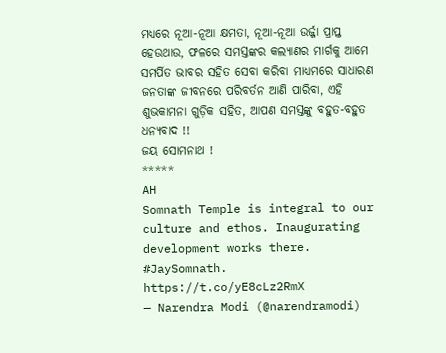ମଧ୍ୟରେ ନୂଆ-ନୂଆ କ୍ଷମତା, ନୂଆ-ନୂଆ ଉର୍ଜ୍ଜା ପ୍ରାପ୍ତ ହେଉଥାଉ, ଫଳରେ ସମସ୍ତଙ୍କର କଲ୍ୟାଣର ମାର୍ଗକୁ ଆମେ ସମର୍ପିତ ଭାବର ସହିତ ସେବା କରିବା ମାଧ୍ୟମରେ ସାଧାରଣ ଜନତାଙ୍କ ଜୀବନରେ ପରିବର୍ତନ ଆଣି ପାରିବା, ଏହି ଶୁଭକାମନା ଗୁଡ଼ିକ ସହିତ, ଆପଣ ସମସ୍ତଙ୍କୁ ବହୁତ-ବହୁତ ଧନ୍ୟବାଦ !!
ଜୟ ସୋମନାଥ !
*****
AH
Somnath Temple is integral to our culture and ethos. Inaugurating development works there. #JaySomnath. https://t.co/yE8cLz2RmX
— Narendra Modi (@narendramodi)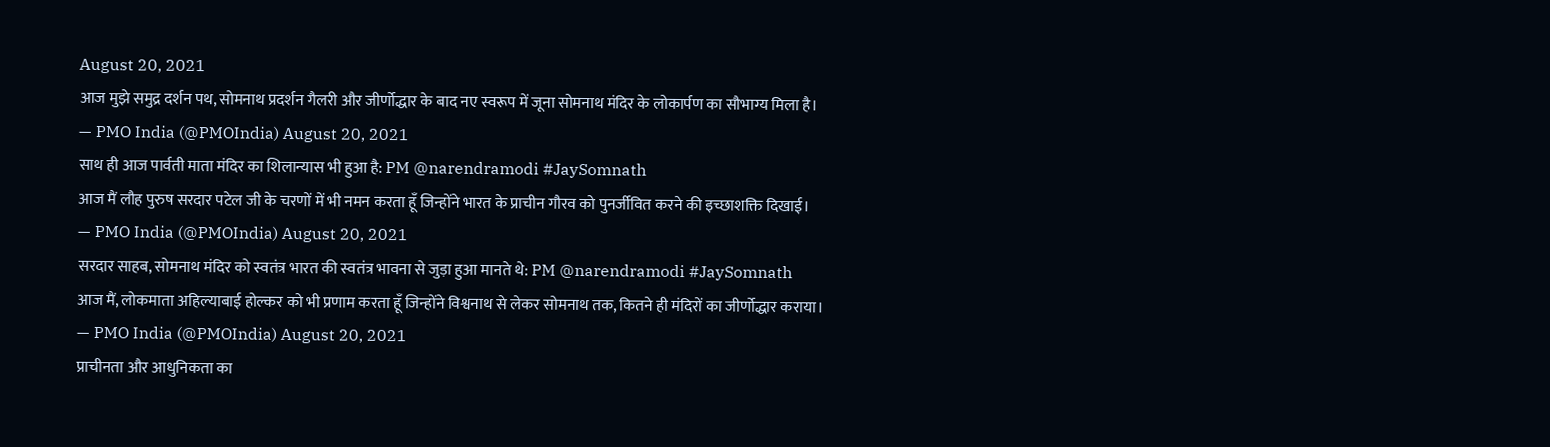August 20, 2021
आज मुझे समुद्र दर्शन पथ, सोमनाथ प्रदर्शन गैलरी और जीर्णोद्धार के बाद नए स्वरूप में जूना सोमनाथ मंदिर के लोकार्पण का सौभाग्य मिला है।
— PMO India (@PMOIndia) August 20, 2021
साथ ही आज पार्वती माता मंदिर का शिलान्यास भी हुआ है: PM @narendramodi #JaySomnath
आज मैं लौह पुरुष सरदार पटेल जी के चरणों में भी नमन करता हूँ जिन्होंने भारत के प्राचीन गौरव को पुनर्जीवित करने की इच्छाशक्ति दिखाई।
— PMO India (@PMOIndia) August 20, 2021
सरदार साहब, सोमनाथ मंदिर को स्वतंत्र भारत की स्वतंत्र भावना से जुड़ा हुआ मानते थे: PM @narendramodi #JaySomnath
आज मैं, लोकमाता अहिल्याबाई होल्कर को भी प्रणाम करता हूँ जिन्होंने विश्वनाथ से लेकर सोमनाथ तक, कितने ही मंदिरों का जीर्णोद्धार कराया।
— PMO India (@PMOIndia) August 20, 2021
प्राचीनता और आधुनिकता का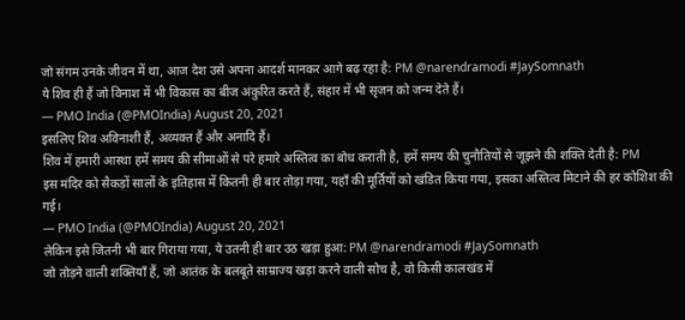जो संगम उनके जीवन में था, आज देश उसे अपना आदर्श मानकर आगे बढ़ रहा है: PM @narendramodi #JaySomnath
ये शिव ही हैं जो विनाश में भी विकास का बीज अंकुरित करते हैं, संहार में भी सृजन को जन्म देते हैं।
— PMO India (@PMOIndia) August 20, 2021
इसलिए शिव अविनाशी हैं, अव्यक्त हैं और अनादि हैं।
शिव में हमारी आस्था हमें समय की सीमाओं से परे हमारे अस्तित्व का बोध कराती है, हमें समय की चुनौतियों से जूझने की शक्ति देती है: PM
इस मंदिर को सैकड़ों सालों के इतिहास में कितनी ही बार तोड़ा गया, यहाँ की मूर्तियों को खंडित किया गया, इसका अस्तित्व मिटाने की हर कोशिश की गई।
— PMO India (@PMOIndia) August 20, 2021
लेकिन इसे जितनी भी बार गिराया गया, ये उतनी ही बार उठ खड़ा हुआ: PM @narendramodi #JaySomnath
जो तोड़ने वाली शक्तियाँ हैं, जो आतंक के बलबूते साम्राज्य खड़ा करने वाली सोच है, वो किसी कालखंड में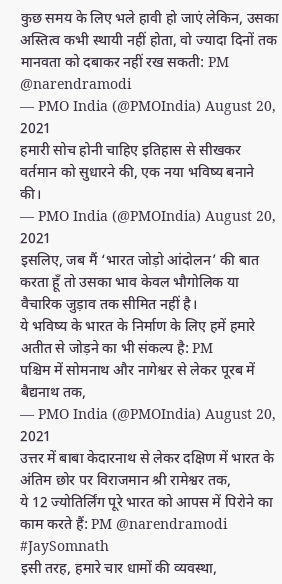कुछ समय के लिए भले हावी हो जाएं लेकिन, उसका अस्तित्व कभी स्थायी नहीं होता, वो ज्यादा दिनों तक मानवता को दबाकर नहीं रख सकती: PM @narendramodi
— PMO India (@PMOIndia) August 20, 2021
हमारी सोच होनी चाहिए इतिहास से सीखकर वर्तमान को सुधारने की, एक नया भविष्य बनाने की।
— PMO India (@PMOIndia) August 20, 2021
इसलिए, जब मैं ‘भारत जोड़ो आंदोलन’ की बात करता हूँ तो उसका भाव केवल भौगोलिक या वैचारिक जुड़ाव तक सीमित नहीं है।
ये भविष्य के भारत के निर्माण के लिए हमें हमारे अतीत से जोड़ने का भी संकल्प है: PM
पश्चिम में सोमनाथ और नागेश्वर से लेकर पूरब में बैद्यनाथ तक,
— PMO India (@PMOIndia) August 20, 2021
उत्तर में बाबा केदारनाथ से लेकर दक्षिण में भारत के अंतिम छोर पर विराजमान श्री रामेश्वर तक,
ये 12 ज्योतिर्लिंग पूरे भारत को आपस में पिरोने का काम करते हैं: PM @narendramodi #JaySomnath
इसी तरह, हमारे चार धामों की व्यवस्था,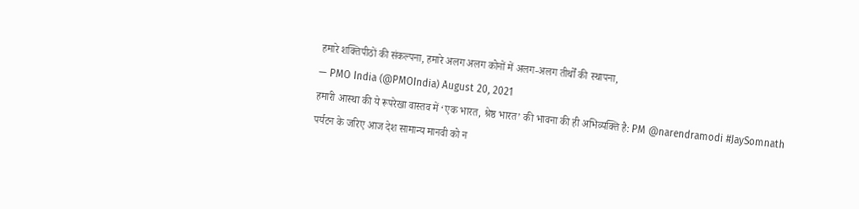हमारे शक्तिपीठों की संकल्पना, हमारे अलग अलग कोनों में अलग-अलग तीर्थों की स्थापना,
— PMO India (@PMOIndia) August 20, 2021
हमारी आस्था की ये रूपरेखा वास्तव में ‘एक भारत, श्रेष्ठ भारत’ की भावना की ही अभिव्यक्ति है: PM @narendramodi #JaySomnath
पर्यटन के जरिए आज देश सामान्य मानवी को न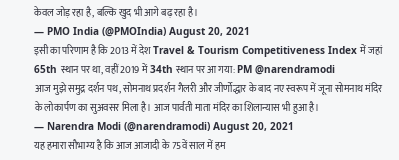केवल जोड़ रहा है, बल्कि खुद भी आगे बढ़ रहा है।
— PMO India (@PMOIndia) August 20, 2021
इसी का परिणाम है कि 2013 में देश Travel & Tourism Competitiveness Index में जहां 65th स्थान पर था, वहीं 2019 में 34th स्थान पर आ गया: PM @narendramodi
आज मुझे समुद्र दर्शन पथ, सोमनाथ प्रदर्शन गैलरी और जीर्णोद्धार के बाद नए स्वरूप में जूना सोमनाथ मंदिर के लोकार्पण का सुअवसर मिला है। आज पार्वती माता मंदिर का शिलान्यास भी हुआ है।
— Narendra Modi (@narendramodi) August 20, 2021
यह हमारा सौभाग्य है कि आज आजादी के 75वें साल में हम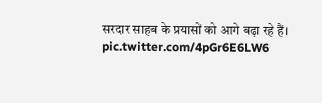सरदार साहब के प्रयासों को आगे बढ़ा रहे हैं। pic.twitter.com/4pGr6E6LW6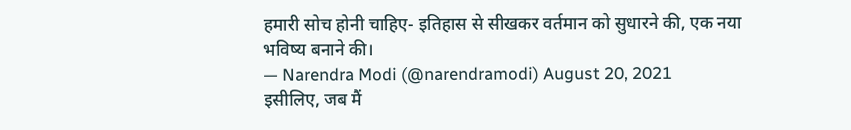हमारी सोच होनी चाहिए- इतिहास से सीखकर वर्तमान को सुधारने की, एक नया भविष्य बनाने की।
— Narendra Modi (@narendramodi) August 20, 2021
इसीलिए, जब मैं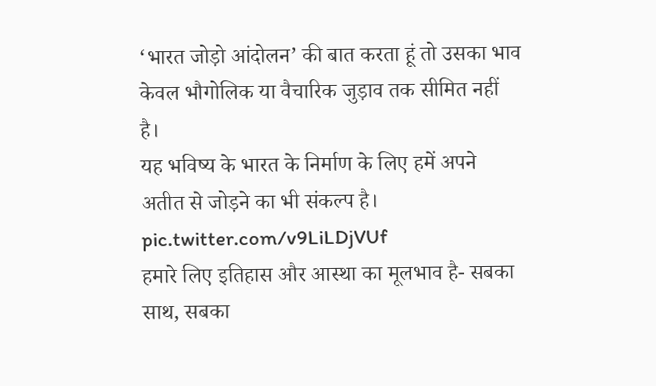‘भारत जोड़ो आंदोलन’ की बात करता हूं तो उसका भाव केवल भौगोलिक या वैचारिक जुड़ाव तक सीमित नहीं है।
यह भविष्य के भारत के निर्माण के लिए हमें अपने अतीत से जोड़ने का भी संकल्प है। pic.twitter.com/v9LiLDjVUf
हमारे लिए इतिहास और आस्था का मूलभाव है- सबका साथ, सबका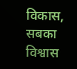विकास, सबका विश्वास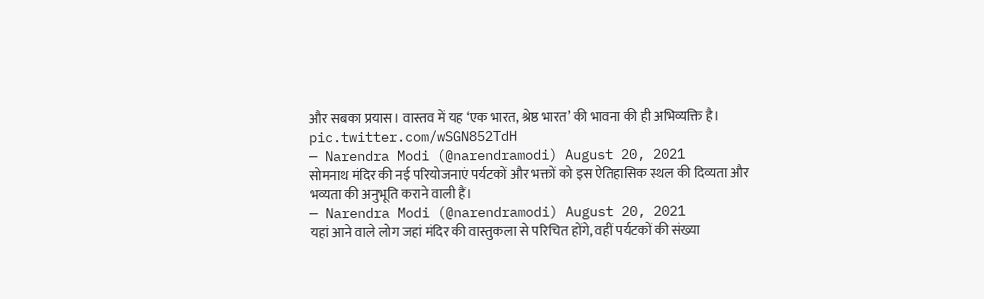और सबका प्रयास। वास्तव में यह ‘एक भारत, श्रेष्ठ भारत’ की भावना की ही अभिव्यक्ति है। pic.twitter.com/wSGN852TdH
— Narendra Modi (@narendramodi) August 20, 2021
सोमनाथ मंदिर की नई परियोजनाएं पर्यटकों और भक्तों को इस ऐतिहासिक स्थल की दिव्यता और भव्यता की अनुभूति कराने वाली हैं।
— Narendra Modi (@narendramodi) August 20, 2021
यहां आने वाले लोग जहां मंदिर की वास्तुकला से परिचित होंगे, वहीं पर्यटकों की संख्या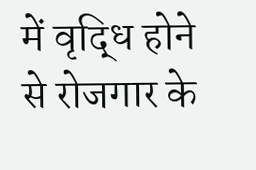में वृद्धि होने से रोजगार के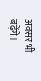अवसर भी बढ़ेंगे।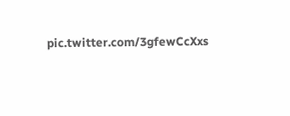pic.twitter.com/3gfewCcXxs